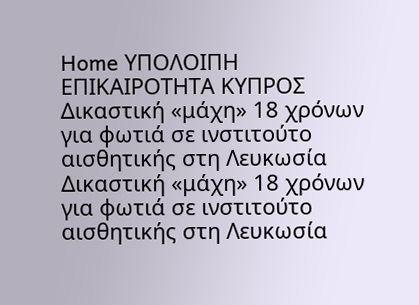Home ΥΠΟΛΟΙΠΗ ΕΠΙΚΑΙΡΟΤΗΤΑ ΚΥΠΡΟΣ Δικαστική «μάχη» 18 χρόνων για φωτιά σε ινστιτούτο αισθητικής στη Λευκωσία
Δικαστική «μάχη» 18 χρόνων για φωτιά σε ινστιτούτο αισθητικής στη Λευκωσία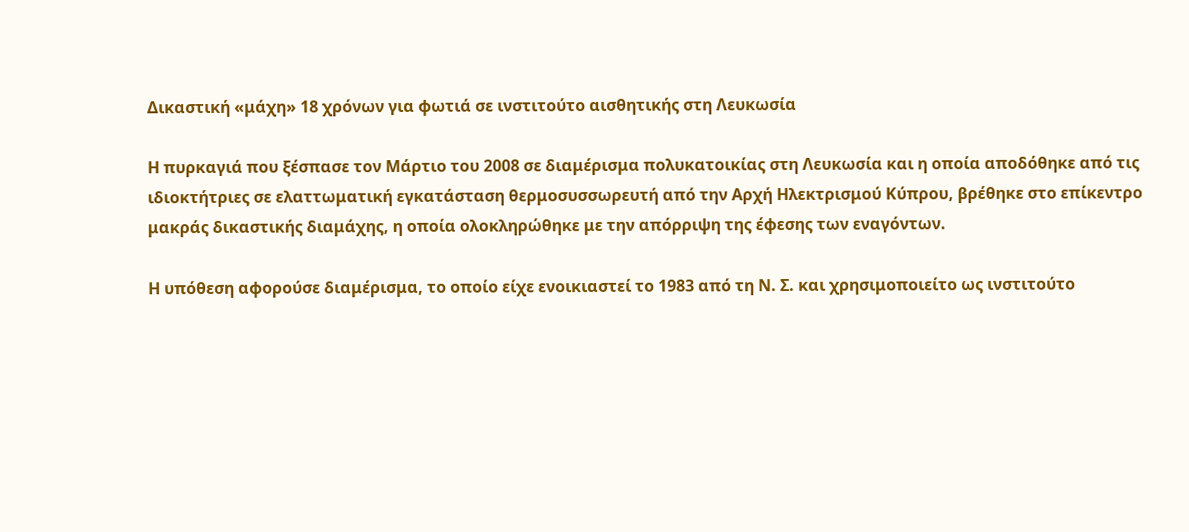Δικαστική «μάχη» 18 χρόνων για φωτιά σε ινστιτούτο αισθητικής στη Λευκωσία

Η πυρκαγιά που ξέσπασε τον Μάρτιο του 2008 σε διαμέρισμα πολυκατοικίας στη Λευκωσία και η οποία αποδόθηκε από τις ιδιοκτήτριες σε ελαττωματική εγκατάσταση θερμοσυσσωρευτή από την Αρχή Ηλεκτρισμού Κύπρου, βρέθηκε στο επίκεντρο μακράς δικαστικής διαμάχης, η οποία ολοκληρώθηκε με την απόρριψη της έφεσης των εναγόντων.

Η υπόθεση αφορούσε διαμέρισμα, το οποίο είχε ενοικιαστεί το 1983 από τη Ν. Σ. και χρησιμοποιείτο ως ινστιτούτο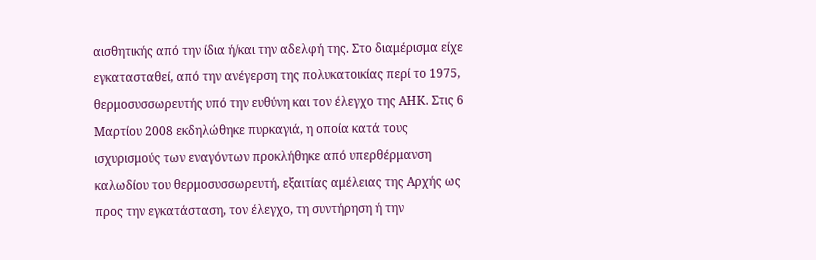αισθητικής από την ίδια ή/και την αδελφή της. Στο διαμέρισμα είχε εγκατασταθεί, από την ανέγερση της πολυκατοικίας περί το 1975, θερμοσυσσωρευτής υπό την ευθύνη και τον έλεγχο της ΑΗΚ. Στις 6 Μαρτίου 2008 εκδηλώθηκε πυρκαγιά, η οποία κατά τους ισχυρισμούς των εναγόντων προκλήθηκε από υπερθέρμανση καλωδίου του θερμοσυσσωρευτή, εξαιτίας αμέλειας της Αρχής ως προς την εγκατάσταση, τον έλεγχο, τη συντήρηση ή την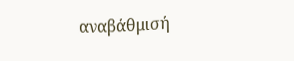αναβάθμισή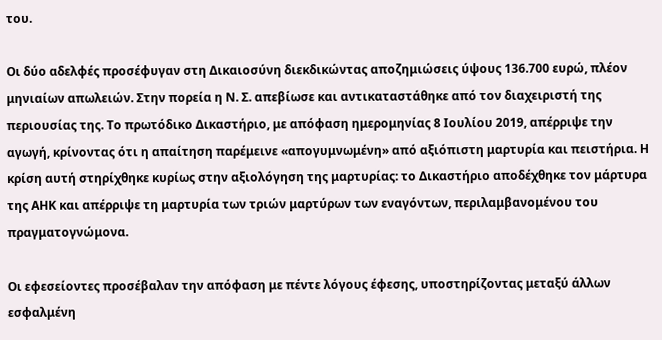του.

Οι δύο αδελφές προσέφυγαν στη Δικαιοσύνη διεκδικώντας αποζημιώσεις ύψους 136.700 ευρώ, πλέον μηνιαίων απωλειών. Στην πορεία η Ν. Σ. απεβίωσε και αντικαταστάθηκε από τον διαχειριστή της περιουσίας της. Το πρωτόδικο Δικαστήριο, με απόφαση ημερομηνίας 8 Ιουλίου 2019, απέρριψε την αγωγή, κρίνοντας ότι η απαίτηση παρέμεινε «απογυμνωμένη» από αξιόπιστη μαρτυρία και πειστήρια. Η κρίση αυτή στηρίχθηκε κυρίως στην αξιολόγηση της μαρτυρίας: το Δικαστήριο αποδέχθηκε τον μάρτυρα της ΑΗΚ και απέρριψε τη μαρτυρία των τριών μαρτύρων των εναγόντων, περιλαμβανομένου του πραγματογνώμονα.

Οι εφεσείοντες προσέβαλαν την απόφαση με πέντε λόγους έφεσης, υποστηρίζοντας μεταξύ άλλων εσφαλμένη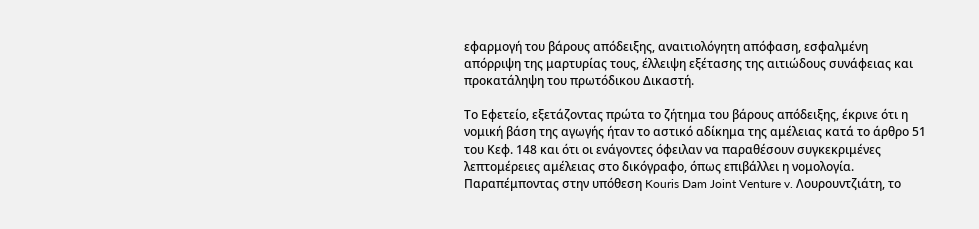εφαρμογή του βάρους απόδειξης, αναιτιολόγητη απόφαση, εσφαλμένη απόρριψη της μαρτυρίας τους, έλλειψη εξέτασης της αιτιώδους συνάφειας και προκατάληψη του πρωτόδικου Δικαστή.

Το Εφετείο, εξετάζοντας πρώτα το ζήτημα του βάρους απόδειξης, έκρινε ότι η νομική βάση της αγωγής ήταν το αστικό αδίκημα της αμέλειας κατά το άρθρο 51 του Κεφ. 148 και ότι οι ενάγοντες όφειλαν να παραθέσουν συγκεκριμένες λεπτομέρειες αμέλειας στο δικόγραφο, όπως επιβάλλει η νομολογία. Παραπέμποντας στην υπόθεση Kouris Dam Joint Venture v. Λουρουντζιάτη, το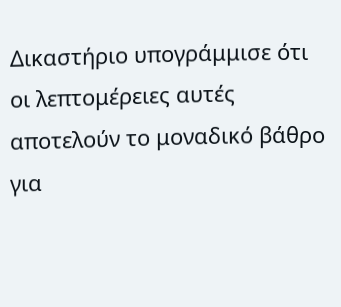Δικαστήριο υπογράμμισε ότι οι λεπτομέρειες αυτές αποτελούν το μοναδικό βάθρο για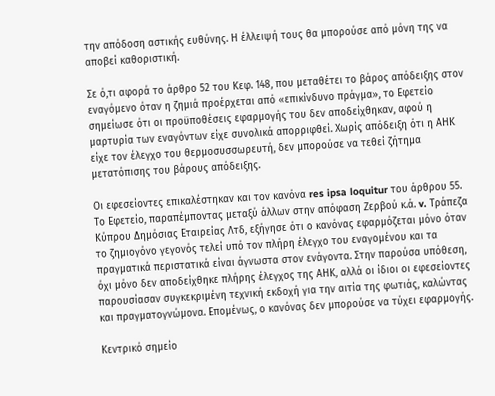την απόδοση αστικής ευθύνης. Η έλλειψή τους θα μπορούσε από μόνη της να αποβεί καθοριστική.

Σε ό,τι αφορά το άρθρο 52 του Κεφ. 148, που μεταθέτει το βάρος απόδειξης στον εναγόμενο όταν η ζημιά προέρχεται από «επικίνδυνο πράγμα», το Εφετείο σημείωσε ότι οι προϋποθέσεις εφαρμογής του δεν αποδείχθηκαν, αφού η μαρτυρία των εναγόντων είχε συνολικά απορριφθεί. Χωρίς απόδειξη ότι η ΑΗΚ είχε τον έλεγχο του θερμοσυσσωρευτή, δεν μπορούσε να τεθεί ζήτημα μετατόπισης του βάρους απόδειξης.

Οι εφεσείοντες επικαλέστηκαν και τον κανόνα res ipsa loquitur του άρθρου 55. Το Εφετείο, παραπέμποντας μεταξύ άλλων στην απόφαση Ζερβού κ.ά. v. Τράπεζα Κύπρου Δημόσιας Εταιρείας Λτδ, εξήγησε ότι ο κανόνας εφαρμόζεται μόνο όταν το ζημιογόνο γεγονός τελεί υπό τον πλήρη έλεγχο του εναγομένου και τα πραγματικά περιστατικά είναι άγνωστα στον ενάγοντα. Στην παρούσα υπόθεση, όχι μόνο δεν αποδείχθηκε πλήρης έλεγχος της ΑΗΚ, αλλά οι ίδιοι οι εφεσείοντες παρουσίασαν συγκεκριμένη τεχνική εκδοχή για την αιτία της φωτιάς, καλώντας και πραγματογνώμονα. Επομένως, ο κανόνας δεν μπορούσε να τύχει εφαρμογής.

Κεντρικό σημείο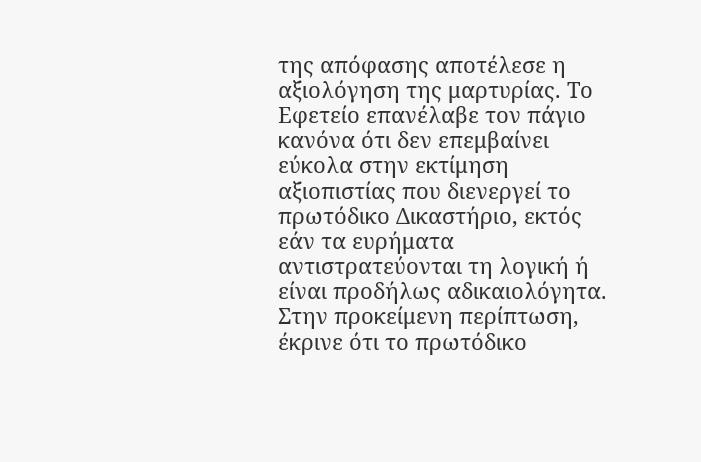της απόφασης αποτέλεσε η αξιολόγηση της μαρτυρίας. Το Εφετείο επανέλαβε τον πάγιο κανόνα ότι δεν επεμβαίνει εύκολα στην εκτίμηση αξιοπιστίας που διενεργεί το πρωτόδικο Δικαστήριο, εκτός εάν τα ευρήματα αντιστρατεύονται τη λογική ή είναι προδήλως αδικαιολόγητα. Στην προκείμενη περίπτωση, έκρινε ότι το πρωτόδικο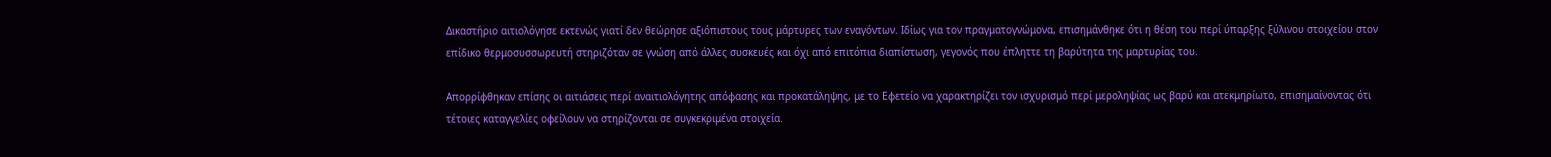Δικαστήριο αιτιολόγησε εκτενώς γιατί δεν θεώρησε αξιόπιστους τους μάρτυρες των εναγόντων. Ιδίως για τον πραγματογνώμονα, επισημάνθηκε ότι η θέση του περί ύπαρξης ξύλινου στοιχείου στον επίδικο θερμοσυσσωρευτή στηριζόταν σε γνώση από άλλες συσκευές και όχι από επιτόπια διαπίστωση, γεγονός που έπληττε τη βαρύτητα της μαρτυρίας του.

Απορρίφθηκαν επίσης οι αιτιάσεις περί αναιτιολόγητης απόφασης και προκατάληψης, με το Εφετείο να χαρακτηρίζει τον ισχυρισμό περί μεροληψίας ως βαρύ και ατεκμηρίωτο, επισημαίνοντας ότι τέτοιες καταγγελίες οφείλουν να στηρίζονται σε συγκεκριμένα στοιχεία.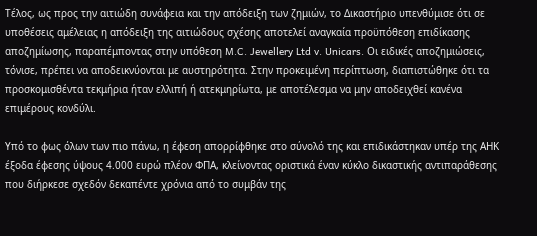Τέλος, ως προς την αιτιώδη συνάφεια και την απόδειξη των ζημιών, το Δικαστήριο υπενθύμισε ότι σε υποθέσεις αμέλειας η απόδειξη της αιτιώδους σχέσης αποτελεί αναγκαία προϋπόθεση επιδίκασης αποζημίωσης, παραπέμποντας στην υπόθεση M.C. Jewellery Ltd v. Unicars. Οι ειδικές αποζημιώσεις, τόνισε, πρέπει να αποδεικνύονται με αυστηρότητα. Στην προκειμένη περίπτωση, διαπιστώθηκε ότι τα προσκομισθέντα τεκμήρια ήταν ελλιπή ή ατεκμηρίωτα, με αποτέλεσμα να μην αποδειχθεί κανένα επιμέρους κονδύλι.

Υπό το φως όλων των πιο πάνω, η έφεση απορρίφθηκε στο σύνολό της και επιδικάστηκαν υπέρ της ΑΗΚ έξοδα έφεσης ύψους 4.000 ευρώ πλέον ΦΠΑ, κλείνοντας οριστικά έναν κύκλο δικαστικής αντιπαράθεσης που διήρκεσε σχεδόν δεκαπέντε χρόνια από το συμβάν της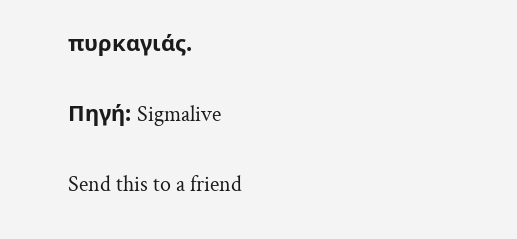πυρκαγιάς.

Πηγή: Sigmalive

Send this to a friend